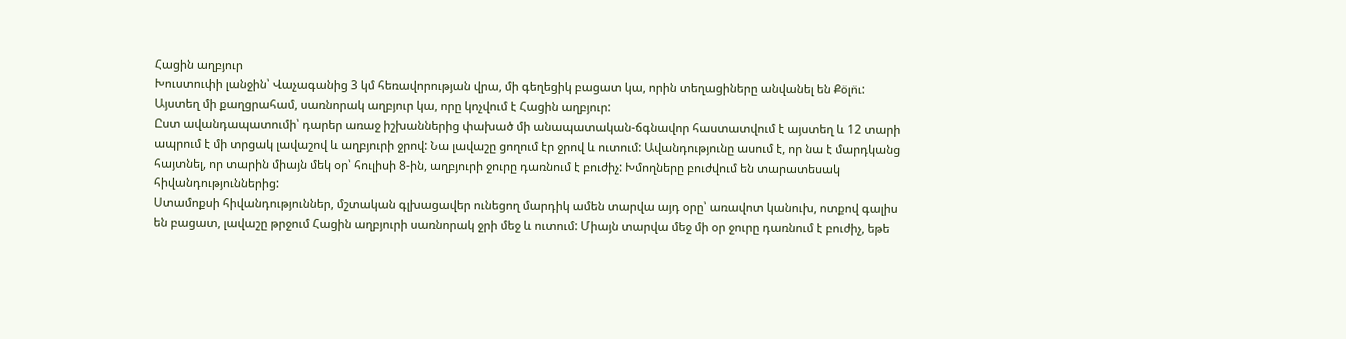Հացին աղբյուր
Խուստուփի լանջին՝ Վաչագանից 3 կմ հեռավորության վրա, մի գեղեցիկ բացատ կա, որին տեղացիները անվանել են Քօ̈լո̈ւ: Այստեղ մի քաղցրահամ, սառնորակ աղբյուր կա, որը կոչվում է Հացին աղբյուր:
Ըստ ավանդապատումի՝ դարեր առաջ իշխաններից փախած մի անապատական-ճգնավոր հաստատվում է այստեղ և 12 տարի ապրում է մի տրցակ լավաշով և աղբյուրի ջրով: Նա լավաշը ցողում էր ջրով և ուտում: Ավանդությունը ասում է, որ նա է մարդկանց հայտնել, որ տարին միայն մեկ օր՝ հուլիսի 8-ին, աղբյուրի ջուրը դառնում է բուժիչ: Խմողները բուժվում են տարատեսակ հիվանդություններից:
Ստամոքսի հիվանդություններ, մշտական գլխացավեր ունեցող մարդիկ ամեն տարվա այդ օրը՝ առավոտ կանուխ, ոտքով գալիս են բացատ, լավաշը թրջում Հացին աղբյուրի սառնորակ ջրի մեջ և ուտում: Միայն տարվա մեջ մի օր ջուրը դառնում է բուժիչ, եթե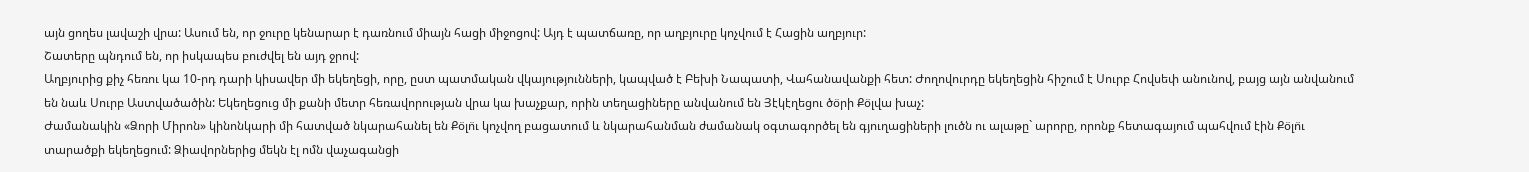այն ցողես լավաշի վրա: Ասում են, որ ջուրը կենարար է դառնում միայն հացի միջոցով: Այդ է պատճառը, որ աղբյուրը կոչվում է Հացին աղբյուր:
Շատերը պնդում են, որ իսկապես բուժվել են այդ ջրով:
Աղբյուրից քիչ հեռու կա 10-րդ դարի կիսավեր մի եկեղեցի, որը, ըստ պատմական վկայությունների, կապված է Բեխի Նապատի, Վահանավանքի հետ: Ժողովուրդը եկեղեցին հիշում է Սուրբ Հովսեփ անունով, բայց այն անվանում են նաև Սուրբ Աստվածածին: Եկեղեցուց մի քանի մետր հեռավորության վրա կա խաչքար, որին տեղացիները անվանում են Յէկէղեցու ծօ̈րի Քօ̈լվա խաչ:
Ժամանակին «Ձորի Միրոն» կինոնկարի մի հատված նկարահանել են Քօ̈լո̈ւ կոչվող բացատում և նկարահանման ժամանակ օգտագործել են գյուղացիների լուծն ու ալաթը` արորը, որոնք հետագայում պահվում էին Քօ̈լո̈ւ տարածքի եկեղեցում: Ձիավորներից մեկն էլ ոմն վաչագանցի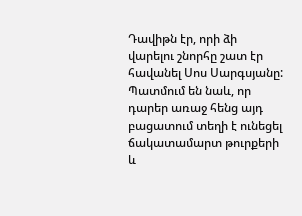Դավիթն էր, որի ձի վարելու շնորհը շատ էր հավանել Սոս Սարգսյանը: Պատմում են նաև, որ դարեր առաջ հենց այդ բացատում տեղի է ունեցել ճակատամարտ թուրքերի և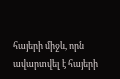հայերի միջև, որն ավարտվել է հայերի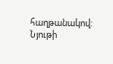հաղթանակով:
Նյութի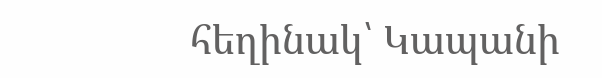հեղինակ՝ Կապանի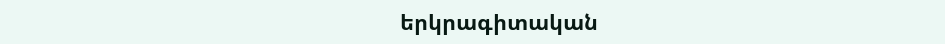երկրագիտական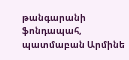թանգարանի ֆոնդապահ, պատմաբան Արմինե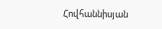Հովհաննիսյան